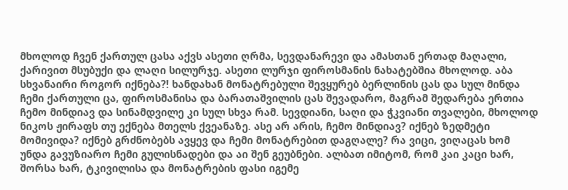მხოლოდ ჩვენ ქართულ ცასა აქვს ასეთი ღრმა, სევდანარევი და ამასთან ერთად მაღალი, ქარივით მსუბუქი და ლაღი სილურჯე. ასეთი ლურჯი ფიროსმანის ნახატებშია მხოლოდ. აბა სხვანაირი როგორ იქნება?! ხანდახან მონატრებული შევყურებ ბერლინის ცას და სულ მინდა ჩემი ქართული ცა, ფიროსმანისა და ბარათაშვილის ცას შევადარო, მაგრამ შედარება ერთია ჩემო მინდიავ და სინამდვილე კი სულ სხვა რამ. სევდიანი, საღი და ჭკვიანი თვალები, მხოლოდ ნიკოს ჟირაფს თუ ექნება მთელს ქვეანაზე. ასე არ არის, ჩემო მინდიავ? იქნებ ზედმეტი მომივიდა? იქნებ გრძნობებს ავყევ და ჩემი მონატრებით დაგღალე? რა ვიცი, ვიღაცას ხომ უნდა გავუზიარო ჩემი გულისნადები და აი შენ გეუბნები. ალბათ იმიტომ, რომ კაი კაცი ხარ, შორსა ხარ, ტკივილისა და მონატრების ფასი იგემე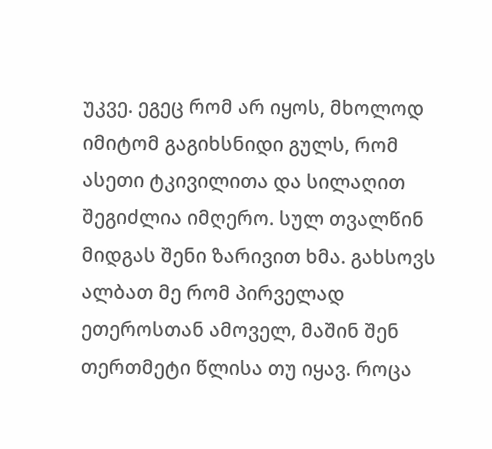უკვე. ეგეც რომ არ იყოს, მხოლოდ იმიტომ გაგიხსნიდი გულს, რომ ასეთი ტკივილითა და სილაღით შეგიძლია იმღერო. სულ თვალწინ მიდგას შენი ზარივით ხმა. გახსოვს ალბათ მე რომ პირველად ეთეროსთან ამოველ, მაშინ შენ თერთმეტი წლისა თუ იყავ. როცა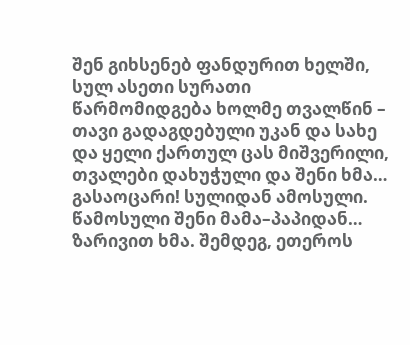შენ გიხსენებ ფანდურით ხელში, სულ ასეთი სურათი წარმომიდგება ხოლმე თვალწინ – თავი გადაგდებული უკან და სახე და ყელი ქართულ ცას მიშვერილი, თვალები დახუჭული და შენი ხმა… გასაოცარი! სულიდან ამოსული. წამოსული შენი მამა–პაპიდან… ზარივით ხმა. შემდეგ, ეთეროს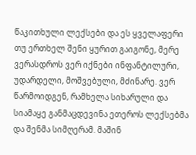წაკითხული ლექსები და ეს ყველაფერი თუ ერთხელ შენი ყურით გაიგონე, მერე ვერასდროს ვერ იქნები ინფანტილური, უდარდელი, მოშვებული, მძინარე. ვერ წარმოიდგენ, რამხელა სიხარული და სიამაყე განმაცდევინა ეთეროს ლექსებმა და შენმა სიმღერამ. მაშინ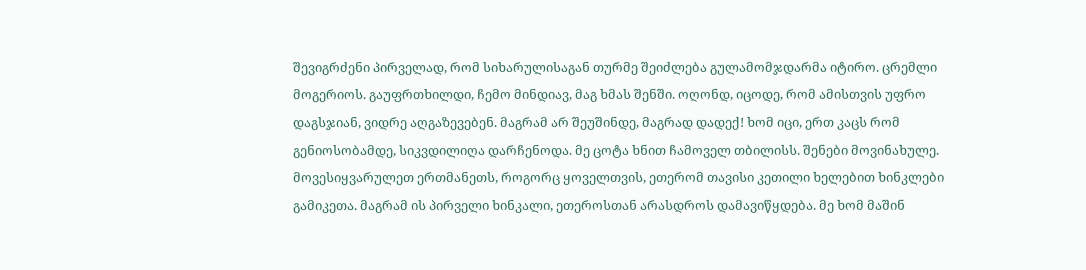შევიგრძენი პირველად, რომ სიხარულისაგან თურმე შეიძლება გულამომჯდარმა იტირო. ცრემლი მოგერიოს. გაუფრთხილდი, ჩემო მინდიავ, მაგ ხმას შენში. ოღონდ, იცოდე, რომ ამისთვის უფრო დაგსჯიან, ვიდრე აღგაზევებენ. მაგრამ არ შეუშინდე, მაგრად დადექ! ხომ იცი, ერთ კაცს რომ გენიოსობამდე, სიკვდილიღა დარჩენოდა. მე ცოტა ხნით ჩამოველ თბილისს. შენები მოვინახულე. მოვესიყვარულეთ ერთმანეთს, როგორც ყოველთვის, ეთერომ თავისი კეთილი ხელებით ხინკლები გამიკეთა. მაგრამ ის პირველი ხინკალი, ეთეროსთან არასდროს დამავიწყდება. მე ხომ მაშინ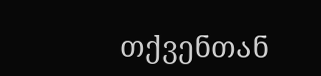თქვენთან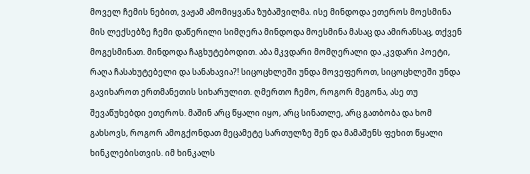მოველ ჩემის ნებით, ვაჟამ ამომიყვანა ზუბაშვილმა. ისე მინდოდა ეთეროს მოესმინა მის ლექსებზე ჩემი დაწერილი სიმღერა მინდოდა მოესმინა მასაც და ამირანსაც, თქვენ მოგესმინათ. მინდოდა ჩაგხუტებოდით. აბა მკვდარი მომღერალი და ,კვდარი პოეტი, რაღა ჩასახუტებელი და სანახავია?! სიცოცხლეში უნდა მოვეფეროთ, სიცოცხლეში უნდა გავიხაროთ ერთმანეთის სიხარულით. ღმერთო ჩემო, როგორ მეგონა, ასე თუ შევაწუხებდი ეთეროს. მაშინ არც წყალი იყო, არც სინათლე, არც გათბობა და ხომ გახსოვს, როგორ ამოგქონდათ მეცამეტე სართულზე შენ და მამაშენს ფეხით წყალი ხინკლებისთვის. იმ ხინკალს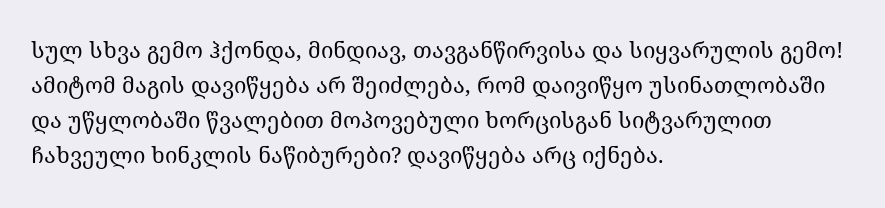სულ სხვა გემო ჰქონდა, მინდიავ, თავგანწირვისა და სიყვარულის გემო! ამიტომ მაგის დავიწყება არ შეიძლება, რომ დაივიწყო უსინათლობაში და უწყლობაში წვალებით მოპოვებული ხორცისგან სიტვარულით ჩახვეული ხინკლის ნაწიბურები? დავიწყება არც იქნება.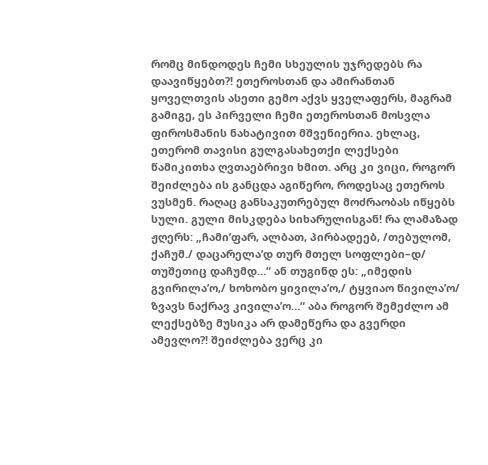რომც მინდოდეს ჩემი სხეულის უჯრედებს რა დაავიწყებთ?! ეთეროსთან და ამირანთან ყოველთვის ასეთი გემო აქვს ყველაფერს, მაგრამ გამიგე, ეს პირველი ჩემი ეთეროსთან მოსვლა ფიროსმანის ნახატივით მშვენიერია. ეხლაც, ეთერომ თავისი გულგასახეთქი ლექსები წამიკითხა ღვთაებრივი ხმით. არც კი ვიცი, როგორ შეიძლება ის განცდა აგიწერო, როდესაც ეთეროს ვუსმენ. რაღაც განსაკუთრებულ მოძრაობას იწყებს სული. გული მისკდება სიხარულისგან! რა ლამაზად ჟღერს: „ჩამი’ფარ, ალბათ, პირბადეებ, /თებულომ, ქაჩუმ./ დაცარელა’დ თურ მთელ სოფლები–დ/ თუშეთიც დაჩუმდ…“ ან თუგინდ ეს: „იმედის გვირილა’ო,/ ხოხობო ყივილა’ო,/ ტყვიაო წივილა’ო/ ზვავს ნაქრავ კივილა’ო…“ აბა როგორ შემეძლო ამ ლექსებზე მუსიკა არ დამეწერა და გვერდი ამევლო?! შეიძლება ვერც კი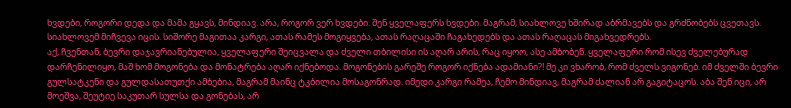ხვდები, როგორი დედა და მამა გყავს, მინდიავ. არა, როგორ ვერ ხვდები. შენ ყველაფერს ხვდები. მაგრამ, სიახლოვე ხშირად აბრმავებს და გრძნობებს ცვეთავს. სიახლოვემ მიჩვევა იცის. სიშორე მაგითაა კარგი, ათას რამეს მოგიყვება, ათას რაღაცაში ჩაგახედებს და ათას რაღაცას მიგახვედრებს.
აქ, ჩვენთან, ბევრი დაჯავრიანებულია, ყველაფერი შეიცვალა და ძველი თბილისი ის აღარ არის, რაც იყოო, ასე ამბობენ. ყველაფერი რომ ისევ ძველებურად დარჩენილიყო, მაშ ხომ მოგონება და მონატრება აღარ იქნებოდა. მოგონების გარეშე როგორ იქნება ადამიანი?! მე კი ვხარობ, რომ ძველს ვიგონებ. იმ ძველში ბევრი გულსატკენი და გულდასათუთქი ამბებია, მაგრამ მაინც ტკბილია მოსაგონრად. იმედი კარგი რამეა, ჩემო მინდიავ, მაგრამ ძალიან არ გაგიტაცოს. აბა შენ იცი, არ მოეშვა, შეუტიე საკუთარ სულსა და გონებას, არ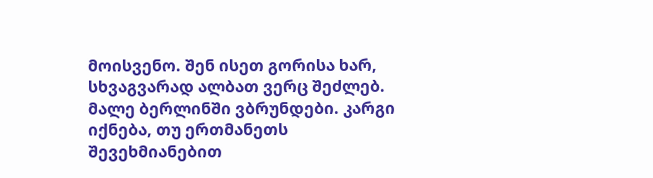მოისვენო. შენ ისეთ გორისა ხარ, სხვაგვარად ალბათ ვერც შეძლებ.
მალე ბერლინში ვბრუნდები. კარგი იქნება, თუ ერთმანეთს შევეხმიანებით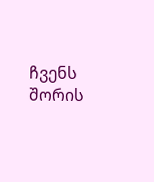ჩვენს შორის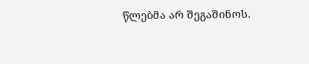წლებმა არ შეგაშინოს.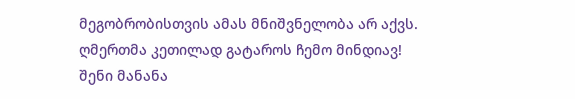მეგობრობისთვის ამას მნიშვნელობა არ აქვს.
ღმერთმა კეთილად გატაროს ჩემო მინდიავ!
შენი მანანა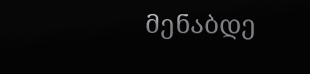მენაბდე